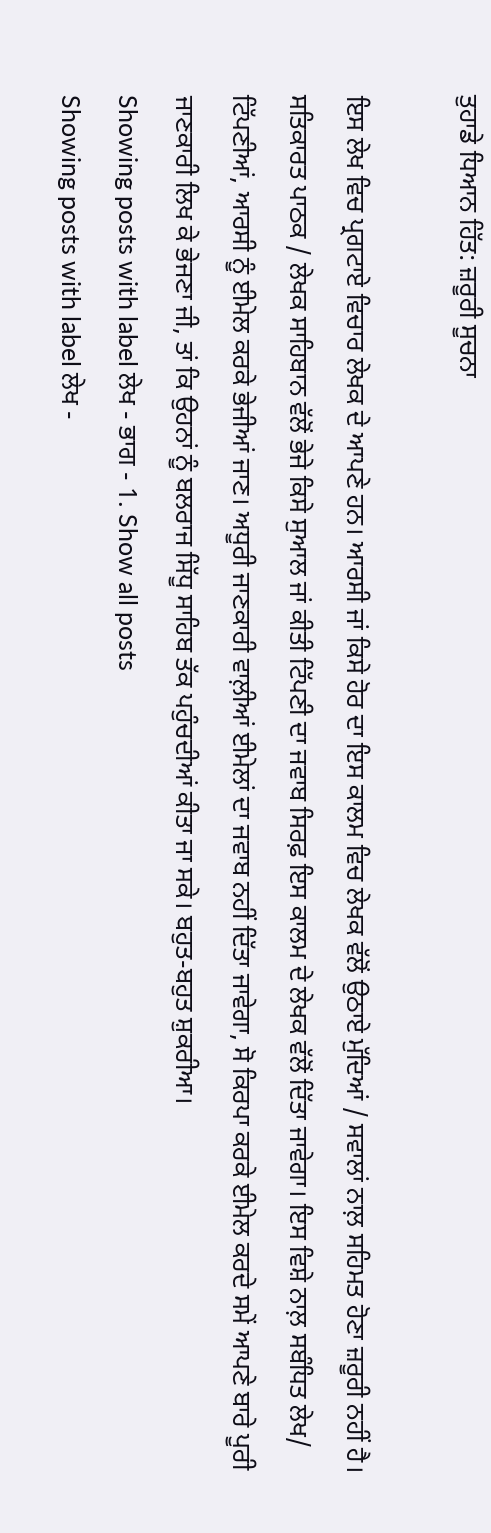ਤੁਹਾਡੇ ਧਿਆਨ ਹਿੱਤ: ਜ਼ਰੂਰੀ ਸੂਚਨਾ

ਇਸ ਲੇਖ ਵਿਚ ਪ੍ਰਗਟਾਏ ਵਿਚਾਰ ਲੇਖਕ ਦੇ ਆਪਣੇ ਹਨ। ਆਰਸੀ ਜਾਂ ਕਿਸੇ ਹੋਰ ਦਾ ਇਸ ਕਾਲਮ ਵਿਚ ਲੇਖਕ ਵੱਲੋਂ ਉਠਾਏ ਮੁੱਦਿਆਂ / ਸਵਾਲਾਂ ਨਾਲ਼ ਸਹਿਮਤ ਹੋਣਾ ਜ਼ਰੂਰੀ ਨਹੀਂ ਹੈ। ਸਤਿਕਾਰਤ ਪਾਠਕ / ਲੇਖਕ ਸਾਹਿਬਾਨ ਵੱਲੋਂ ਭੇਜੇ ਕਿਸੇ ਸੁਆਲ ਜਾਂ ਕੀਤੀ ਟਿੱਪਣੀ ਦਾ ਜਵਾਬ ਸਿਰਫ਼ ਇਸ ਕਾਲਮ ਦੇ ਲੇਖਕ ਵੱਲੋਂ ਦਿੱਤਾ ਜਾਵੇਗਾ। ਇਸ ਵਿਸ਼ੇ ਨਾਲ਼ ਸਬੰਧਿਤ ਲੇਖ/ ਟਿੱਪਣੀਆਂ, ਆਰਸੀ ਨੂੰ ਈਮੇਲ ਕਰਕੇ ਭੇਜੀਆਂ ਜਾਣ। ਅਧੂਰੀ ਜਾਣਕਾਰੀ ਵਾਲ਼ੀਆਂ ਈਮੇਲਾਂ ਦਾ ਜਵਾਬ ਨਹੀਂ ਦਿੱਤਾ ਜਾਵੇਗਾ, ਸੋ ਕਿਰਪਾ ਕਰਕੇ ਈਮੇਲ ਕਰਦੇ ਸਮੇਂ ਆਪਣੇ ਬਾਰੇ ਪੂਰੀ ਜਾਣਕਾਰੀ ਲਿਖ ਕੇ ਭੇਜਣਾ ਜੀ, ਤਾਂ ਕਿ ਉਹਨਾਂ ਨੂੰ ਬਲਰਾਜ ਸਿੱਧੂ ਸਾਹਿਬ ਤੱਕ ਪਹੁੰਚਦੀਆਂ ਕੀਤਾ ਜਾ ਸਕੇ। ਬਹੁਤ-ਬਹੁਤ ਸ਼ੁਕਰੀਆ।
Showing posts with label ਲੇਖ - ਭਾਗ - 1. Show all posts
Showing posts with label ਲੇਖ -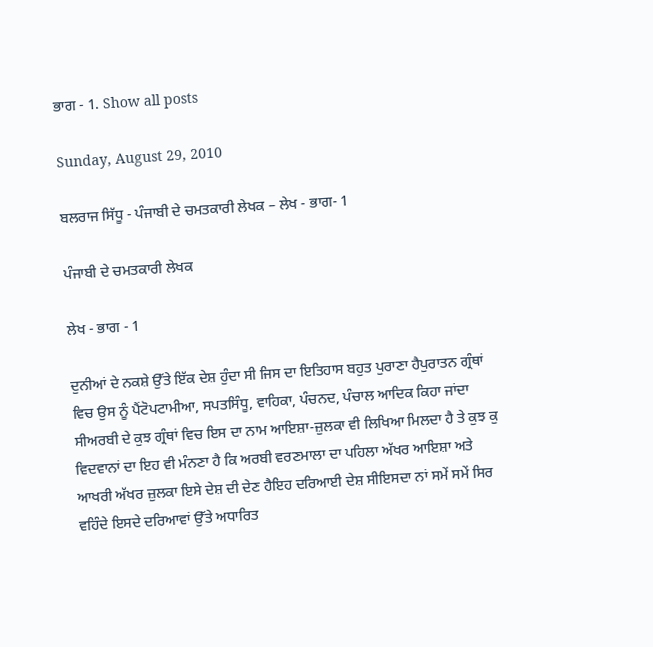ਭਾਗ - 1. Show all posts

Sunday, August 29, 2010

ਬਲਰਾਜ ਸਿੱਧੂ - ਪੰਜਾਬੀ ਦੇ ਚਮਤਕਾਰੀ ਲੇਖਕ – ਲੇਖ - ਭਾਗ- 1

ਪੰਜਾਬੀ ਦੇ ਚਮਤਕਾਰੀ ਲੇਖਕ

ਲੇਖ - ਭਾਗ - 1

ਦੁਨੀਆਂ ਦੇ ਨਕਸ਼ੇ ਉੱਤੇ ਇੱਕ ਦੇਸ਼ ਹੁੰਦਾ ਸੀ ਜਿਸ ਦਾ ਇਤਿਹਾਸ ਬਹੁਤ ਪੁਰਾਣਾ ਹੈਪੁਰਾਤਨ ਗ੍ਰੰਥਾਂ ਵਿਚ ਉਸ ਨੂੰ ਪੈਂਟੋਪਟਾਮੀਆ, ਸਪਤਸਿੰਧੂ, ਵਾਹਿਕਾ, ਪੰਚਨਦ, ਪੰਚਾਲ ਆਦਿਕ ਕਿਹਾ ਜਾਂਦਾ ਸੀਅਰਬੀ ਦੇ ਕੁਝ ਗ੍ਰੰਥਾਂ ਵਿਚ ਇਸ ਦਾ ਨਾਮ ਆਇਸ਼ਾ-ਜ਼ੁਲਕਾ ਵੀ ਲਿਖਿਆ ਮਿਲਦਾ ਹੈ ਤੇ ਕੁਝ ਕੁ ਵਿਦਵਾਨਾਂ ਦਾ ਇਹ ਵੀ ਮੰਨਣਾ ਹੈ ਕਿ ਅਰਬੀ ਵਰਣਮਾਲਾ ਦਾ ਪਹਿਲਾ ਅੱਖਰ ਆਇਸ਼ਾ ਅਤੇ ਆਖਰੀ ਅੱਖਰ ਜ਼ੁਲਕਾ ਇਸੇ ਦੇਸ਼ ਦੀ ਦੇਣ ਹੈਇਹ ਦਰਿਆਈ ਦੇਸ਼ ਸੀਇਸਦਾ ਨਾਂ ਸਮੇਂ ਸਮੇਂ ਸਿਰ ਵਹਿੰਦੇ ਇਸਦੇ ਦਰਿਆਵਾਂ ਉੱਤੇ ਅਧਾਰਿਤ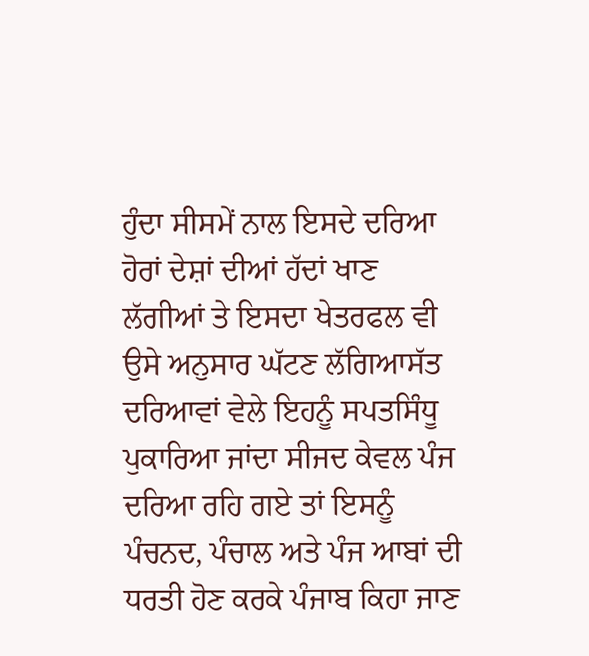ਹੁੰਦਾ ਸੀਸਮੇਂ ਨਾਲ ਇਸਦੇ ਦਰਿਆ ਹੋਰਾਂ ਦੇਸ਼ਾਂ ਦੀਆਂ ਹੱਦਾਂ ਖਾਣ ਲੱਗੀਆਂ ਤੇ ਇਸਦਾ ਖੇਤਰਫਲ ਵੀ ਉਸੇ ਅਨੁਸਾਰ ਘੱਟਣ ਲੱਗਿਆਸੱਤ ਦਰਿਆਵਾਂ ਵੇਲੇ ਇਹਨੂੰ ਸਪਤਸਿੰਧੂ ਪੁਕਾਰਿਆ ਜਾਂਦਾ ਸੀਜਦ ਕੇਵਲ ਪੰਜ ਦਰਿਆ ਰਹਿ ਗਏ ਤਾਂ ਇਸਨੂੰ ਪੰਚਨਦ, ਪੰਚਾਲ ਅਤੇ ਪੰਜ ਆਬਾਂ ਦੀ ਧਰਤੀ ਹੋਣ ਕਰਕੇ ਪੰਜਾਬ ਕਿਹਾ ਜਾਣ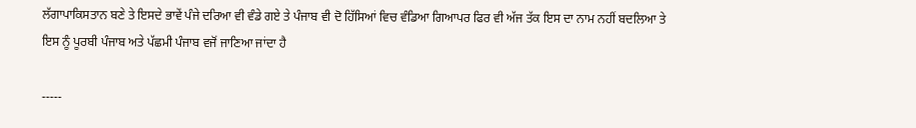ਲੱਗਾਪਾਕਿਸਤਾਨ ਬਣੇ ਤੇ ਇਸਦੇ ਭਾਵੇਂ ਪੰਜੇ ਦਰਿਆ ਵੀ ਵੰਡੇ ਗਏ ਤੇ ਪੰਜਾਬ ਵੀ ਦੋ ਹਿੱਸਿਆਂ ਵਿਚ ਵੰਡਿਆ ਗਿਆਪਰ ਫਿਰ ਵੀ ਅੱਜ ਤੱਕ ਇਸ ਦਾ ਨਾਮ ਨਹੀਂ ਬਦਲਿਆ ਤੇ ਇਸ ਨੂੰ ਪੂਰਬੀ ਪੰਜਾਬ ਅਤੇ ਪੱਛਮੀ ਪੰਜਾਬ ਵਜੋਂ ਜਾਣਿਆ ਜਾਂਦਾ ਹੈ

-----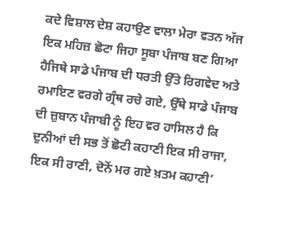ਕਦੇ ਵਿਸ਼ਾਲ ਦੇਸ਼ ਕਹਾਉਣ ਵਾਲਾ ਮੇਰਾ ਵਤਨ ਅੱਜ ਇਕ ਮਹਿਜ਼ ਛੋਟਾ ਜਿਹਾ ਸੂਬਾ ਪੰਜਾਬ ਬਣ ਗਿਆ ਹੈਜਿਥੇ ਸਾਡੇ ਪੰਜਾਬ ਦੀ ਧਰਤੀ ਉੱਤੇ ਰਿਗਵੇਦ ਅਤੇ ਰਮਾਇਣ ਵਰਗੇ ਗ੍ਰੰਥ ਰਚੇ ਗਏ, ਉੱਥੇ ਸਾਡੇ ਪੰਜਾਬ ਦੀ ਜ਼ੁਬਾਨ ਪੰਜਾਬੀ ਨੂੰ ਇਹ ਵਰ ਹਾਸਿਲ ਹੈ ਕਿ ਦੁਨੀਆਂ ਦੀ ਸਭ ਤੋਂ ਛੋਟੀ ਕਹਾਣੀ ਇਕ ਸੀ ਰਾਜਾ, ਇਕ ਸੀ ਰਾਣੀ, ਦੋਨੋਂ ਮਰ ਗਏ ਖ਼ਤਮ ਕਹਾਣੀ’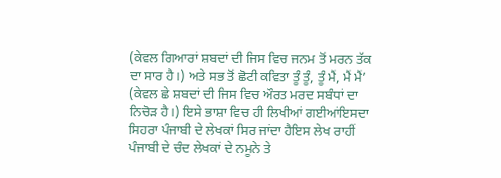(ਕੇਵਲ ਗਿਆਰਾਂ ਸ਼ਬਦਾਂ ਦੀ ਜਿਸ ਵਿਚ ਜਨਮ ਤੋਂ ਮਰਨ ਤੱਕ ਦਾ ਸਾਰ ਹੈ।) ਅਤੇ ਸਭ ਤੋਂ ਛੋਟੀ ਕਵਿਤਾ ਤੂੰ ਤੂੰ, ਤੂੰ ਮੈਂ, ਮੈਂ ਮੈਂ’ (ਕੇਵਲ ਛੇ ਸ਼ਬਦਾਂ ਦੀ ਜਿਸ ਵਿਚ ਔਰਤ ਮਰਦ ਸਬੰਧਾਂ ਦਾ ਨਿਚੋੜ ਹੈ।) ਇਸੇ ਭਾਸ਼ਾ ਵਿਚ ਹੀ ਲਿਖੀਆਂ ਗਈਆਂਇਸਦਾ ਸਿਹਰਾ ਪੰਜਾਬੀ ਦੇ ਲੇਖਕਾਂ ਸਿਰ ਜਾਂਦਾ ਹੈਇਸ ਲੇਖ ਰਾਹੀਂ ਪੰਜਾਬੀ ਦੇ ਚੰਦ ਲੇਖਕਾਂ ਦੇ ਨਮੂਨੇ ਤੇ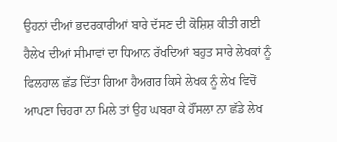ਉਹਨਾਂ ਦੀਆਂ ਭਦਰਕਾਰੀਆਂ ਬਾਰੇ ਦੱਸਣ ਦੀ ਕੋਸ਼ਿਸ਼ ਕੀਤੀ ਗਈ ਹੈਲੇਖ ਦੀਆਂ ਸੀਮਾਵਾਂ ਦਾ ਧਿਆਨ ਰੱਖਦਿਆਂ ਬਹੁਤ ਸਾਰੇ ਲੇਖਕਾਂ ਨੂੰ ਫਿਲਹਾਲ ਛੱਡ ਦਿੱਤਾ ਗਿਆ ਹੈਅਗਰ ਕਿਸੇ ਲੇਖਕ ਨੂੰ ਲੇਖ ਵਿਚੋਂ ਆਪਣਾ ਚਿਹਰਾ ਨਾ ਮਿਲੇ ਤਾਂ ਉਹ ਘਬਰਾ ਕੇ ਹੌਂਸਲਾ ਨਾ ਛੱਡੇ ਲੇਖ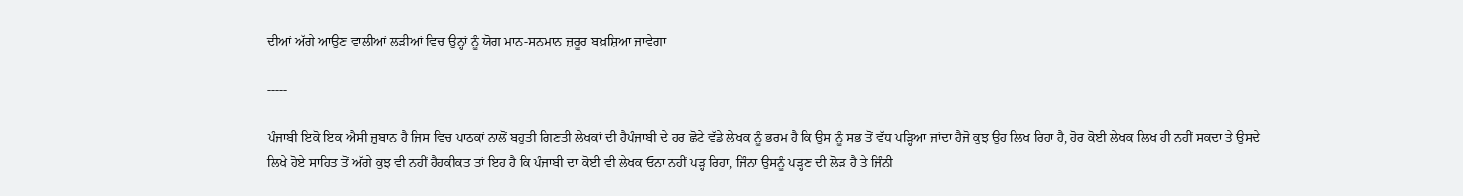ਦੀਆਂ ਅੱਗੇ ਆਉਣ ਵਾਲੀਆਂ ਲੜੀਆਂ ਵਿਚ ਉਨ੍ਹਾਂ ਨੂੰ ਯੋਗ ਮਾਨ-ਸਨਮਾਨ ਜ਼ਰੂਰ ਬਖ਼ਸ਼ਿਆ ਜਾਵੇਗਾ

-----

ਪੰਜਾਬੀ ਇਕੋ ਇਕ ਐਸੀ ਜ਼ੁਬਾਨ ਹੈ ਜਿਸ ਵਿਚ ਪਾਠਕਾਂ ਨਾਲੋਂ ਬਹੁਤੀ ਗਿਣਤੀ ਲੇਖਕਾਂ ਦੀ ਹੈਪੰਜਾਬੀ ਦੇ ਹਰ ਛੋਟੇ ਵੱਡੇ ਲੇਖਕ ਨੂੰ ਭਰਮ ਹੈ ਕਿ ਉਸ ਨੂੰ ਸਭ ਤੋਂ ਵੱਧ ਪੜ੍ਹਿਆ ਜਾਂਦਾ ਹੈਜੋ ਕੁਝ ਉਹ ਲਿਖ ਰਿਹਾ ਹੈ, ਹੋਰ ਕੋਈ ਲੇਖਕ ਲਿਖ ਹੀ ਨਹੀਂ ਸਕਦਾ ਤੇ ਉਸਦੇ ਲਿਖੇ ਹੋਏ ਸਾਹਿਤ ਤੋਂ ਅੱਗੇ ਕੁਝ ਵੀ ਨਹੀਂ ਹੈਹਕੀਕਤ ਤਾਂ ਇਹ ਹੈ ਕਿ ਪੰਜਾਬੀ ਦਾ ਕੋਈ ਵੀ ਲੇਖਕ ਓਨਾ ਨਹੀਂ ਪੜ੍ਹ ਰਿਹਾ, ਜਿੰਨਾ ਉਸਨੂੰ ਪੜ੍ਹਣ ਦੀ ਲੋੜ ਹੈ ਤੇ ਜਿੰਨੀ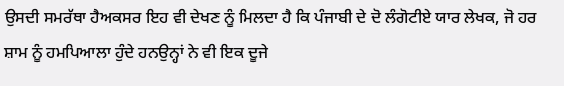ਉਸਦੀ ਸਮਰੱਥਾ ਹੈਅਕਸਰ ਇਹ ਵੀ ਦੇਖਣ ਨੂੰ ਮਿਲਦਾ ਹੈ ਕਿ ਪੰਜਾਬੀ ਦੇ ਦੋ ਲੰਗੋਟੀਏ ਯਾਰ ਲੇਖਕ, ਜੋ ਹਰ ਸ਼ਾਮ ਨੂੰ ਹਮਪਿਆਲਾ ਹੁੰਦੇ ਹਨਉਨ੍ਹਾਂ ਨੇ ਵੀ ਇਕ ਦੂਜੇ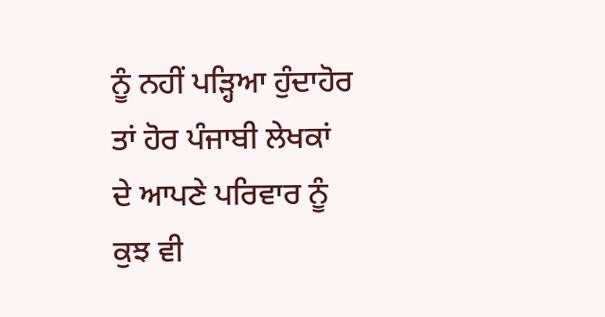ਨੂੰ ਨਹੀਂ ਪੜ੍ਹਿਆ ਹੁੰਦਾਹੋਰ ਤਾਂ ਹੋਰ ਪੰਜਾਬੀ ਲੇਖਕਾਂ ਦੇ ਆਪਣੇ ਪਰਿਵਾਰ ਨੂੰ ਕੁਝ ਵੀ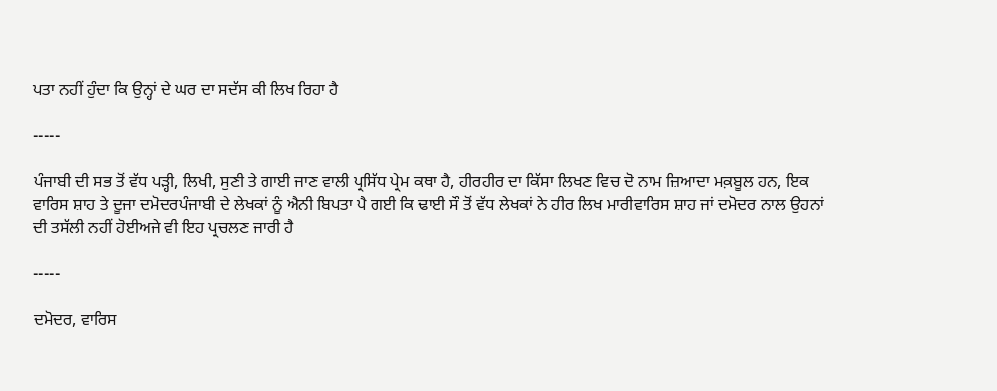ਪਤਾ ਨਹੀਂ ਹੁੰਦਾ ਕਿ ਉਨ੍ਹਾਂ ਦੇ ਘਰ ਦਾ ਸਦੱਸ ਕੀ ਲਿਖ ਰਿਹਾ ਹੈ

-----

ਪੰਜਾਬੀ ਦੀ ਸਭ ਤੋਂ ਵੱਧ ਪੜ੍ਹੀ, ਲਿਖੀ, ਸੁਣੀ ਤੇ ਗਾਈ ਜਾਣ ਵਾਲੀ ਪ੍ਰਸਿੱਧ ਪ੍ਰੇਮ ਕਥਾ ਹੈ, ਹੀਰਹੀਰ ਦਾ ਕਿੱਸਾ ਲਿਖਣ ਵਿਚ ਦੋ ਨਾਮ ਜ਼ਿਆਦਾ ਮਕ਼ਬੂਲ ਹਨ, ਇਕ ਵਾਰਿਸ ਸ਼ਾਹ ਤੇ ਦੂਜਾ ਦਮੋਦਰਪੰਜਾਬੀ ਦੇ ਲੇਖਕਾਂ ਨੂੰ ਐਨੀ ਬਿਪਤਾ ਪੈ ਗਈ ਕਿ ਢਾਈ ਸੌ ਤੋਂ ਵੱਧ ਲੇਖਕਾਂ ਨੇ ਹੀਰ ਲਿਖ ਮਾਰੀਵਾਰਿਸ ਸ਼ਾਹ ਜਾਂ ਦਮੋਦਰ ਨਾਲ ਉਹਨਾਂ ਦੀ ਤਸੱਲੀ ਨਹੀਂ ਹੋਈਅਜੇ ਵੀ ਇਹ ਪ੍ਰਚਲਣ ਜਾਰੀ ਹੈ

-----

ਦਮੋਦਰ, ਵਾਰਿਸ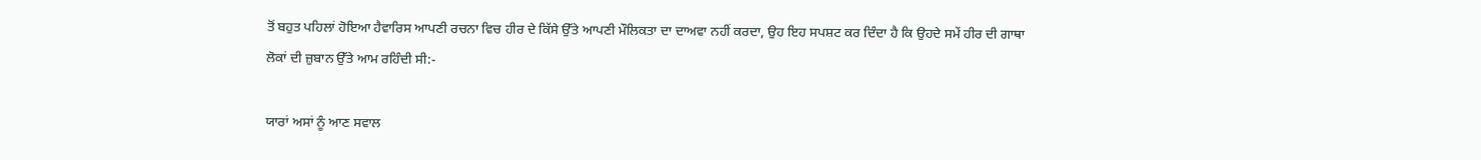ਤੋਂ ਬਹੁਤ ਪਹਿਲਾਂ ਹੋਇਆ ਹੈਵਾਰਿਸ ਆਪਣੀ ਰਚਨਾ ਵਿਚ ਹੀਰ ਦੇ ਕਿੱਸੇ ਉੱਤੇ ਆਪਣੀ ਮੌਲਿਕਤਾ ਦਾ ਦਾਅਵਾ ਨਹੀਂ ਕਰਦਾ, ਉਹ ਇਹ ਸਪਸ਼ਟ ਕਰ ਦਿੰਦਾ ਹੈ ਕਿ ਉਹਦੇ ਸਮੇਂ ਹੀਰ ਦੀ ਗਾਥਾ ਲੋਕਾਂ ਦੀ ਜ਼ੁਬਾਨ ਉੱਤੇ ਆਮ ਰਹਿੰਦੀ ਸੀ:-

ਯਾਰਾਂ ਅਸਾਂ ਨੂੰ ਆਣ ਸਵਾਲ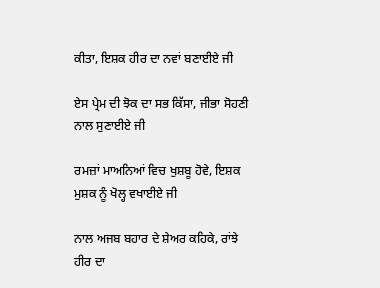ਕੀਤਾ, ਇਸ਼ਕ ਹੀਰ ਦਾ ਨਵਾਂ ਬਣਾਈਏ ਜੀ

ਏਸ ਪ੍ਰੇਮ ਦੀ ਝੋਕ ਦਾ ਸਭ ਕਿੱਸਾ, ਜੀਭਾ ਸੋਹਣੀ ਨਾਲ ਸੁਣਾਈਏ ਜੀ

ਰਮਜ਼ਾਂ ਮਾਅਨਿਆਂ ਵਿਚ ਖੁਸ਼ਬੂ ਹੋਵੇ, ਇਸ਼ਕ ਮੁਸ਼ਕ ਨੂੰ ਖੋਲ੍ਹ ਵਖਾਈਏ ਜੀ

ਨਾਲ ਅਜਬ ਬਹਾਰ ਦੇ ਸ਼ੇਅਰ ਕਹਿਕੇ, ਰਾਂਝੇ ਹੀਰ ਦਾ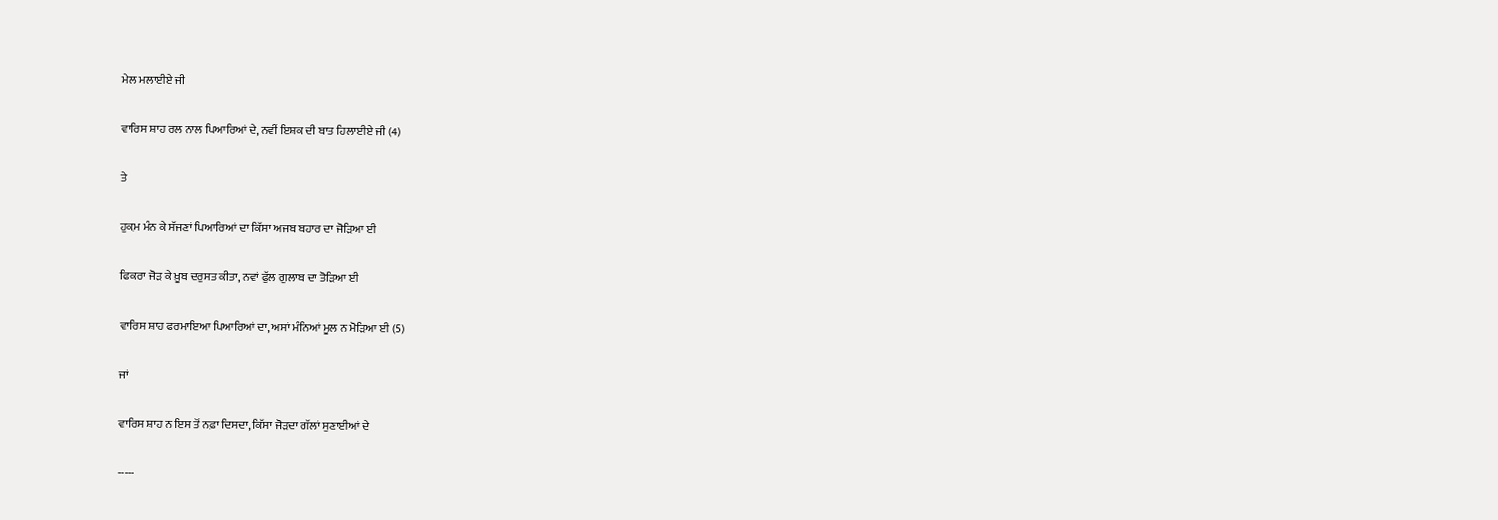ਮੇਲ ਮਲਾਈਏ ਜੀ

ਵਾਰਿਸ ਸ਼ਾਹ ਰਲ ਨਾਲ ਪਿਆਰਿਆਂ ਦੇ, ਨਵੀਂ ਇਸ਼ਕ ਦੀ ਬਾਤ ਹਿਲਾਈਏ ਜੀ (4)

ਤੇ

ਹੁਕ਼ਮ ਮੰਨ ਕੇ ਸੱਜਣਾਂ ਪਿਆਰਿਆਂ ਦਾ ਕਿੱਸਾ ਅਜਬ ਬਹਾਰ ਦਾ ਜੋੜਿਆ ਈ

ਫਿਕਰਾ ਜੋੜ ਕੇ ਖ਼ੂਬ ਦਰੁਸਤ ਕੀਤਾ, ਨਵਾਂ ਫੁੱਲ ਗੁਲਾਬ ਦਾ ਤੋੜਿਆ ਈ

ਵਾਰਿਸ ਸ਼ਾਹ ਫਰਮਾਇਆ ਪਿਆਰਿਆਂ ਦਾ, ਅਸਾਂ ਮੰਨਿਆਂ ਮੂਲ ਨ ਮੋੜਿਆ ਈ (5)

ਜਾਂ

ਵਾਰਿਸ ਸ਼ਾਹ ਨ ਇਸ ਤੋਂ ਨਫ਼ਾ ਦਿਸਦਾ, ਕਿੱਸਾ ਜੋੜਦਾ ਗੱਲਾਂ ਸੁਣਾਈਆਂ ਦੇ

-----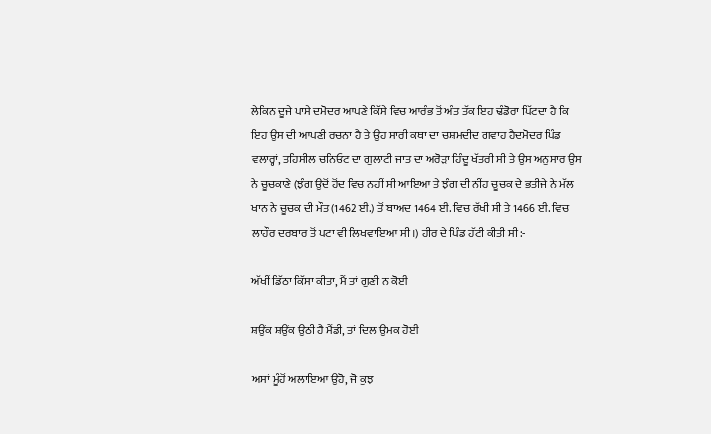ਲੇਕਿਨ ਦੂਜੇ ਪਾਸੇ ਦਮੋਦਰ ਆਪਣੇ ਕਿੱਸੇ ਵਿਚ ਆਰੰਭ ਤੋਂ ਅੰਤ ਤੱਕ ਇਹ ਢੰਡੋਰਾ ਪਿੱਟਦਾ ਹੈ ਕਿ ਇਹ ਉਸ ਦੀ ਆਪਣੀ ਰਚਨਾ ਹੈ ਤੇ ਉਹ ਸਾਰੀ ਕਥਾ ਦਾ ਚਸ਼ਮਦੀਦ ਗਵਾਹ ਹੈਦਮੋਦਰ ਪਿੰਡ ਵਲਾਰ੍ਹਾਂ, ਤਹਿਸੀਲ ਚਨਿਓਟ ਦਾ ਗੁਲਾਟੀ ਜਾਤ ਦਾ ਅਰੋੜਾ ਹਿੰਦੂ ਖੱਤਰੀ ਸੀ ਤੇ ਉਸ ਅਨੁਸਾਰ ਉਸ ਨੇ ਚੂਚਕਾਣੇ (ਝੰਗ ਉਦੋਂ ਹੋਂਦ ਵਿਚ ਨਹੀਂ ਸੀ ਆਇਆ ਤੇ ਝੰਗ ਦੀ ਨੀਂਹ ਚੂਚਕ ਦੇ ਭਤੀਜੇ ਨੇ ਮੱਲ ਖਾਨ ਨੇ ਚੂਚਕ ਦੀ ਮੌਤ (1462 ਈ.) ਤੋਂ ਬਾਅਦ 1464 ਈ. ਵਿਚ ਰੱਖੀ ਸੀ ਤੇ 1466 ਈ. ਵਿਚ ਲਾਹੌਰ ਦਰਬਾਰ ਤੋਂ ਪਟਾ ਵੀ ਲਿਖਵਾਇਆ ਸੀ।) ਹੀਰ ਦੇ ਪਿੰਡ ਹੱਟੀ ਕੀਤੀ ਸੀ:-

ਅੱਖੀਂ ਡਿੱਠਾ ਕਿੱਸਾ ਕੀਤਾ, ਮੈਂ ਤਾਂ ਗੁਣੀ ਨ ਕੋਈ

ਸ਼ਉਂਕ ਸ਼ਉਂਕ ਉਠੀ ਹੈ ਮੈਂਡੀ, ਤਾਂ ਦਿਲ ਉਮਕ ਹੋਈ

ਅਸਾਂ ਮੂੰਹੋਂ ਅਲਾਇਆ ਉਹੋ, ਜੋ ਕੁਝ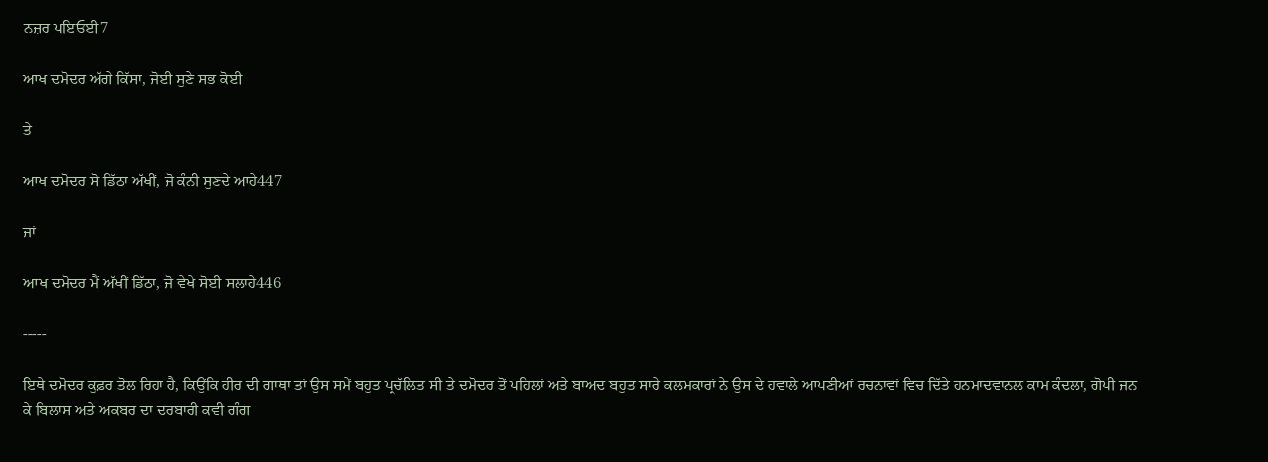ਨਜ਼ਰ ਪਇਓਈ7

ਆਖ ਦਮੋਦਰ ਅੱਗੇ ਕਿੱਸਾ, ਜੋਈ ਸੁਣੇ ਸਭ ਕੋਈ

ਤੇ

ਆਖ ਦਮੋਦਰ ਸੋ ਡਿੱਠਾ ਅੱਖੀਂ, ਜੋ ਕੰਨੀ ਸੁਣਦੇ ਆਹੇ447

ਜਾਂ

ਆਖ ਦਮੋਦਰ ਮੈਂ ਅੱਖੀਂ ਡਿੱਠਾ, ਜੋ ਵੇਖੇ ਸੋਈ ਸਲਾਹੇ446

-----

ਇਥੇ ਦਮੋਦਰ ਕੁਫ਼ਰ ਤੋਲ ਰਿਹਾ ਹੈ, ਕਿਉਂਕਿ ਹੀਰ ਦੀ ਗਾਥਾ ਤਾਂ ਉਸ ਸਮੇਂ ਬਹੁਤ ਪ੍ਰਚੱਲਿਤ ਸੀ ਤੇ ਦਮੋਦਰ ਤੋਂ ਪਹਿਲਾਂ ਅਤੇ ਬਾਅਦ ਬਹੁਤ ਸਾਰੇ ਕਲਮਕਾਰਾਂ ਨੇ ਉਸ ਦੇ ਹਵਾਲੇ ਆਪਣੀਆਂ ਰਚਨਾਵਾਂ ਵਿਚ ਦਿੱਤੇ ਹਨਮਾਦਵਾਨਲ ਕਾਮ ਕੰਦਲਾ, ਗੋਪੀ ਜਨ ਕੇ ਬਿਲਾਸ ਅਤੇ ਅਕਬਰ ਦਾ ਦਰਬਾਰੀ ਕਵੀ ਗੰਗ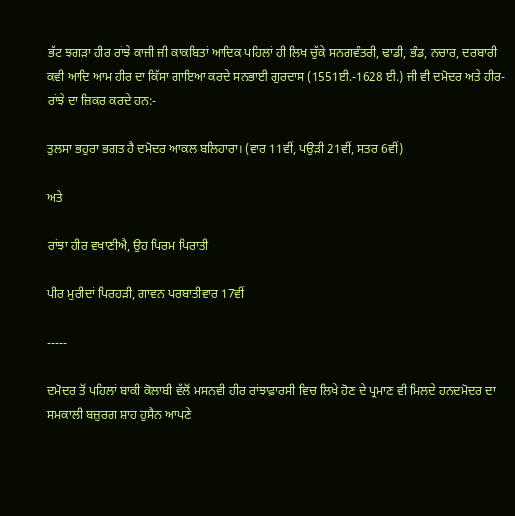ਭੱਟ ਝਗੜਾ ਹੀਰ ਰਾਂਝੇ ਕਾਜੀ ਜੀ ਕਾਕਬਿਤਾਂ ਆਦਿਕ ਪਹਿਲਾਂ ਹੀ ਲਿਖ ਚੁੱਕੇ ਸਨਗਵੰਤਰੀ, ਢਾਡੀ, ਭੰਡ, ਨਚਾਰ, ਦਰਬਾਰੀ ਕਵੀ ਆਦਿ ਆਮ ਹੀਰ ਦਾ ਕਿੱਸਾ ਗਾਇਆ ਕਰਦੇ ਸਨਭਾਈ ਗੁਰਦਾਸ (1551ਈ.-1628 ਈ.) ਜੀ ਵੀ ਦਮੋਦਰ ਅਤੇ ਹੀਰ-ਰਾਂਝੇ ਦਾ ਜ਼ਿਕਰ ਕਰਦੇ ਹਨ:-

ਤੁਲਸਾ ਭਹੁਰਾ ਭਗਤ ਹੈ ਦਮੋਦਰ ਆਕਲ ਬਲਿਹਾਰਾ। (ਵਾਰ 11ਵੀਂ, ਪਉੜੀ 21ਵੀਂ, ਸਤਰ 6ਵੀਂ)

ਅਤੇ

ਰਾਂਝਾ ਹੀਰ ਵਖਾਣੀਐ, ਉਹ ਪਿਰਮ ਪਿਰਾਤੀ

ਪੀਰ ਮੁਰੀਦਾਂ ਪਿਰਹੜੀ, ਗਾਵਨ ਪਰਬਾਤੀਵਾਰ 17ਵੀਂ

-----

ਦਮੋਦਰ ਤੋਂ ਪਹਿਲਾਂ ਬਾਕੀ ਕੋਲਾਬੀ ਵੱਲੋਂ ਮਸਨਵੀ ਹੀਰ ਰਾਂਝਾਫ਼ਾਰਸੀ ਵਿਚ ਲਿਖੇ ਹੋਣ ਦੇ ਪ੍ਰਮਾਣ ਵੀ ਮਿਲਦੇ ਹਨਦਮੋਦਰ ਦਾ ਸਮਕਾਲੀ ਬਜ਼ੁਰਗ ਸ਼ਾਹ ਹੁਸੈਨ ਆਪਣੇ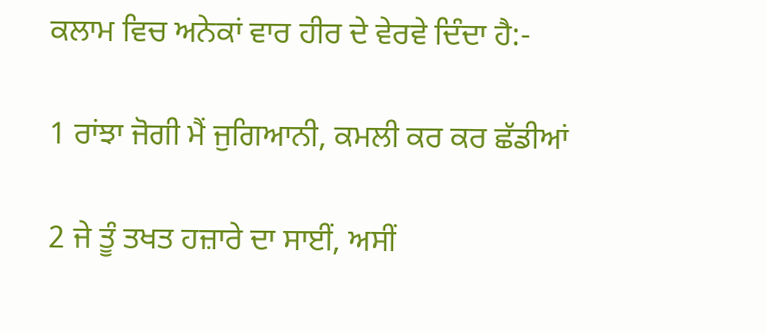ਕਲਾਮ ਵਿਚ ਅਨੇਕਾਂ ਵਾਰ ਹੀਰ ਦੇ ਵੇਰਵੇ ਦਿੰਦਾ ਹੈ:-

1 ਰਾਂਝਾ ਜੋਗੀ ਮੈਂ ਜੁਗਿਆਨੀ, ਕਮਲੀ ਕਰ ਕਰ ਛੱਡੀਆਂ

2 ਜੇ ਤੂੰ ਤਖਤ ਹਜ਼ਾਰੇ ਦਾ ਸਾਈਂ, ਅਸੀਂ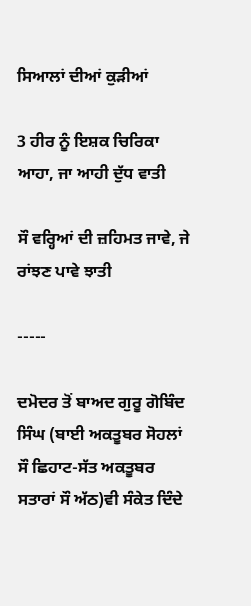ਸਿਆਲਾਂ ਦੀਆਂ ਕੁੜੀਆਂ

3 ਹੀਰ ਨੂੰ ਇਸ਼ਕ ਚਿਰਿਕਾ ਆਹਾ, ਜਾ ਆਹੀ ਦੁੱਧ ਵਾਤੀ

ਸੌ ਵਰ੍ਹਿਆਂ ਦੀ ਜ਼ਹਿਮਤ ਜਾਵੇ, ਜੇ ਰਾਂਝਣ ਪਾਵੇ ਝਾਤੀ

-----

ਦਮੋਦਰ ਤੋਂ ਬਾਅਦ ਗੁਰੂ ਗੋਬਿੰਦ ਸਿੰਘ (ਬਾਈ ਅਕਤੂਬਰ ਸੋਹਲਾਂ ਸੌ ਛਿਹਾਟ-ਸੱਤ ਅਕਤੂਬਰ ਸਤਾਰਾਂ ਸੌ ਅੱਠ)ਵੀ ਸੰਕੇਤ ਦਿੰਦੇ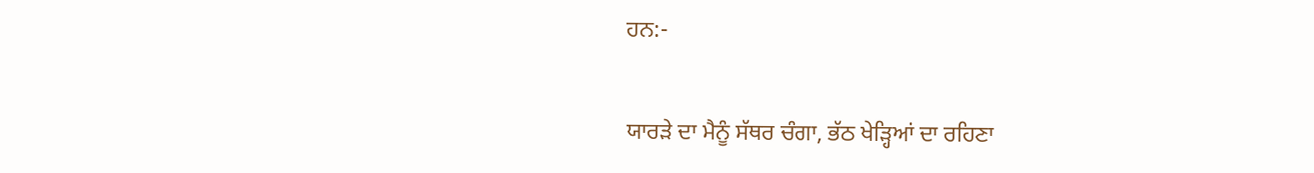ਹਨ:-

ਯਾਰੜੇ ਦਾ ਮੈਨੂੰ ਸੱਥਰ ਚੰਗਾ, ਭੱਠ ਖੇੜ੍ਹਿਆਂ ਦਾ ਰਹਿਣਾ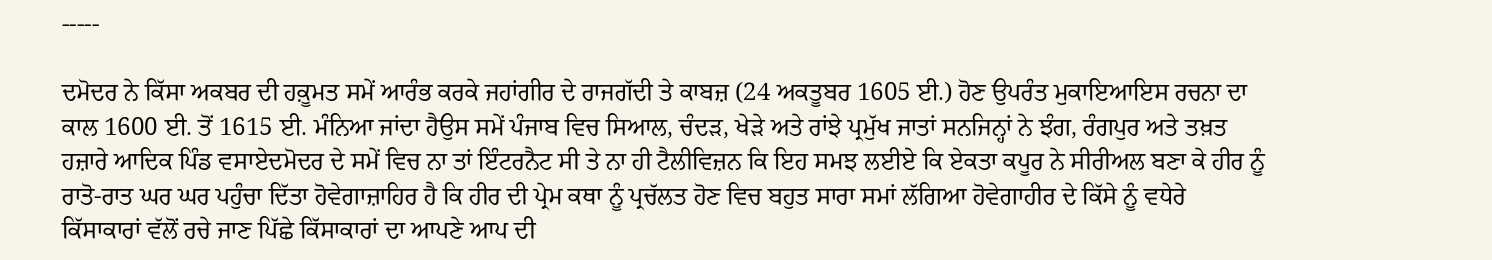-----

ਦਮੋਦਰ ਨੇ ਕਿੱਸਾ ਅਕਬਰ ਦੀ ਹਕ਼ੂਮਤ ਸਮੇਂ ਆਰੰਭ ਕਰਕੇ ਜਹਾਂਗੀਰ ਦੇ ਰਾਜਗੱਦੀ ਤੇ ਕਾਬਜ਼ (24 ਅਕਤੂਬਰ 1605 ਈ.) ਹੋਣ ਉਪਰੰਤ ਮੁਕਾਇਆਇਸ ਰਚਨਾ ਦਾ ਕਾਲ 1600 ਈ. ਤੋਂ 1615 ਈ. ਮੰਨਿਆ ਜਾਂਦਾ ਹੈਉਸ ਸਮੇਂ ਪੰਜਾਬ ਵਿਚ ਸਿਆਲ, ਚੰਦੜ, ਖੇੜੇ ਅਤੇ ਰਾਂਝੇ ਪ੍ਰਮੁੱਖ ਜਾਤਾਂ ਸਨਜਿਨ੍ਹਾਂ ਨੇ ਝੰਗ, ਰੰਗਪੁਰ ਅਤੇ ਤਖ਼ਤ ਹਜ਼ਾਰੇ ਆਦਿਕ ਪਿੰਡ ਵਸਾਏਦਮੋਦਰ ਦੇ ਸਮੇਂ ਵਿਚ ਨਾ ਤਾਂ ਇੰਟਰਨੈਟ ਸੀ ਤੇ ਨਾ ਹੀ ਟੈਲੀਵਿਜ਼ਨ ਕਿ ਇਹ ਸਮਝ ਲਈਏ ਕਿ ਏਕਤਾ ਕਪੂਰ ਨੇ ਸੀਰੀਅਲ ਬਣਾ ਕੇ ਹੀਰ ਨੂੰ ਰਾਤੋ-ਰਾਤ ਘਰ ਘਰ ਪਹੁੰਚਾ ਦਿੱਤਾ ਹੋਵੇਗਾਜ਼ਾਹਿਰ ਹੈ ਕਿ ਹੀਰ ਦੀ ਪ੍ਰੇਮ ਕਥਾ ਨੂੰ ਪ੍ਰਚੱਲਤ ਹੋਣ ਵਿਚ ਬਹੁਤ ਸਾਰਾ ਸਮਾਂ ਲੱਗਿਆ ਹੋਵੇਗਾਹੀਰ ਦੇ ਕਿੱਸੇ ਨੂੰ ਵਧੇਰੇ ਕਿੱਸਾਕਾਰਾਂ ਵੱਲੋਂ ਰਚੇ ਜਾਣ ਪਿੱਛੇ ਕਿੱਸਾਕਾਰਾਂ ਦਾ ਆਪਣੇ ਆਪ ਦੀ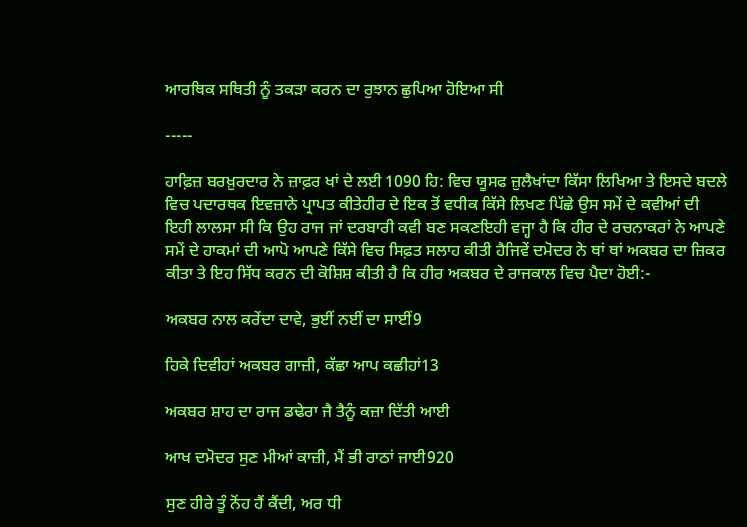ਆਰਥਿਕ ਸਥਿਤੀ ਨੂੰ ਤਕੜਾ ਕਰਨ ਦਾ ਰੁਝਾਨ ਛੁਪਿਆ ਹੋਇਆ ਸੀ

-----

ਹਾਫ਼ਿਜ਼ ਬਰਖ਼ੁਰਦਾਰ ਨੇ ਜ਼ਾਫ਼ਰ ਖਾਂ ਦੇ ਲਈ 1090 ਹਿ: ਵਿਚ ਯੂਸਫ ਜ਼ੁਲੈਖਾਂਦਾ ਕਿੱਸਾ ਲਿਖਿਆ ਤੇ ਇਸਦੇ ਬਦਲੇ ਵਿਚ ਪਦਾਰਥਕ ਇਵਜ਼ਾਨੇ ਪ੍ਰਾਪਤ ਕੀਤੇਹੀਰ ਦੇ ਇਕ ਤੋਂ ਵਧੀਕ ਕਿੱਸੇ ਲਿਖਣ ਪਿੱਛੇ ਉਸ ਸਮੇਂ ਦੇ ਕਵੀਆਂ ਦੀ ਇਹੀ ਲਾਲਸਾ ਸੀ ਕਿ ਉਹ ਰਾਜ ਜਾਂ ਦਰਬਾਰੀ ਕਵੀ ਬਣ ਸਕਣਇਹੀ ਵਜ੍ਹਾ ਹੈ ਕਿ ਹੀਰ ਦੇ ਰਚਨਾਕਰਾਂ ਨੇ ਆਪਣੇ ਸਮੇਂ ਦੇ ਹਾਕਮਾਂ ਦੀ ਆਪੋ ਆਪਣੇ ਕਿੱਸੇ ਵਿਚ ਸਿਫ਼ਤ ਸਲਾਹ ਕੀਤੀ ਹੈਜਿਵੇਂ ਦਮੋਦਰ ਨੇ ਥਾਂ ਥਾਂ ਅਕਬਰ ਦਾ ਜ਼ਿਕਰ ਕੀਤਾ ਤੇ ਇਹ ਸਿੱਧ ਕਰਨ ਦੀ ਕੋਸ਼ਿਸ਼ ਕੀਤੀ ਹੈ ਕਿ ਹੀਰ ਅਕਬਰ ਦੇ ਰਾਜਕਾਲ ਵਿਚ ਪੈਦਾ ਹੋਈ:-

ਅਕਬਰ ਨਾਲ ਕਰੇਂਦਾ ਦਾਵੇ, ਭੁਈਂ ਨਈਂ ਦਾ ਸਾਈਂ9

ਹਿਕੇ ਦਿਵੀਹਾਂ ਅਕਬਰ ਗਾਜ਼ੀ, ਕੱਛਾ ਆਪ ਕਛੀਹਾਂ13

ਅਕਬਰ ਸ਼ਾਹ ਦਾ ਰਾਜ ਡਢੇਰਾ ਜੈ ਤੈਨੂੰ ਕਜ਼ਾ ਦਿੱਤੀ ਆਈ

ਆਖ ਦਮੋਦਰ ਸੁਣ ਮੀਆਂ ਕਾਜ਼ੀ, ਮੈਂ ਭੀ ਰਾਠਾਂ ਜਾਈ920

ਸੁਣ ਹੀਰੇ ਤੂੰ ਨੋਂਹ ਹੈਂ ਕੈਂਦੀ, ਅਰ ਧੀ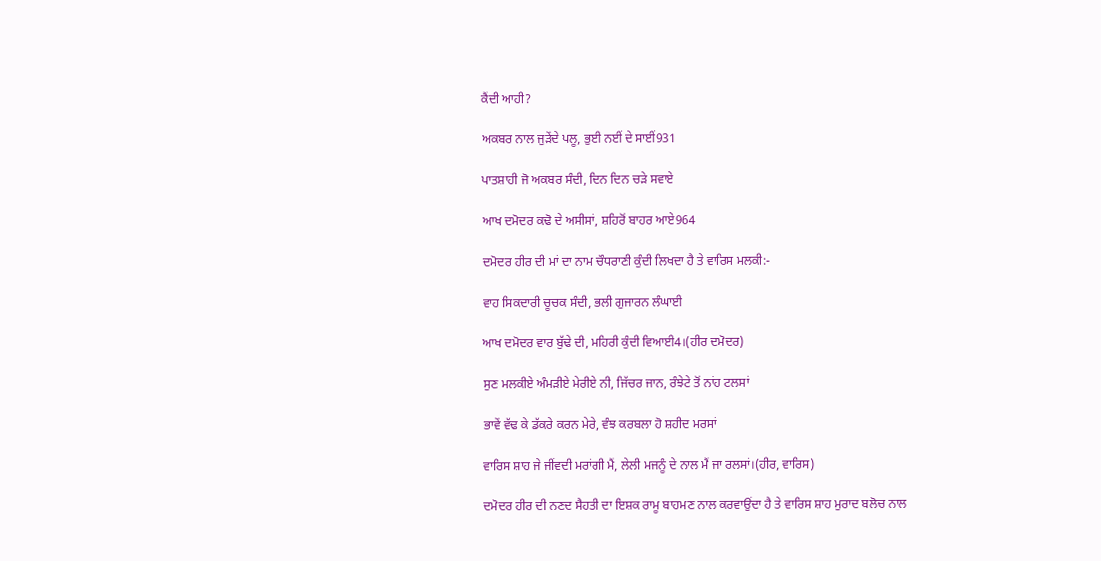ਕੈਂਦੀ ਆਹੀ?

ਅਕਬਰ ਨਾਲ ਜੁੜੇਂਦੇ ਪਲੂ, ਭੁਈ ਨਈਂ ਦੇ ਸਾਈਂ931

ਪਾਤਸ਼ਾਹੀ ਜੋ ਅਕਬਰ ਸੰਦੀ, ਦਿਨ ਦਿਨ ਚੜੇ ਸਵਾਏ

ਆਖ ਦਮੋਦਰ ਕਢੋ ਦੇ ਅਸੀਸਾਂ, ਸ਼ਹਿਰੋਂ ਬਾਹਰ ਆਏ964

ਦਮੋਦਰ ਹੀਰ ਦੀ ਮਾਂ ਦਾ ਨਾਮ ਚੌਧਰਾਣੀ ਕੁੰਦੀ ਲਿਖਦਾ ਹੈ ਤੇ ਵਾਰਿਸ ਮਲਕੀ:-

ਵਾਹ ਸਿਕਦਾਰੀ ਚੂਚਕ ਸੰਦੀ, ਭਲੀ ਗੁਜਾਰਨ ਲੰਘਾਈ

ਆਖ ਦਮੋਦਰ ਵਾਰ ਬੁੱਢੇ ਦੀ, ਮਹਿਰੀ ਕੁੰਦੀ ਵਿਆਈ4।(ਹੀਰ ਦਮੋਦਰ)

ਸੁਣ ਮਲਕੀਏ ਅੰਮੜੀਏ ਮੇਰੀਏ ਨੀ, ਜਿੱਚਰ ਜਾਨ, ਰੰਝੇਟੇ ਤੋਂ ਨਾਂਹ ਟਲਸਾਂ

ਭਾਵੇਂ ਵੱਢ ਕੇ ਡੱਕਰੇ ਕਰਨ ਮੇਰੇ, ਵੰਝ ਕਰਬਲਾ ਹੋ ਸ਼ਹੀਦ ਮਰਸਾਂ

ਵਾਰਿਸ ਸ਼ਾਹ ਜੇ ਜੀਂਵਦੀ ਮਰਾਂਗੀ ਮੈਂ, ਲੇਲੀ ਮਜਨੂੰ ਦੇ ਨਾਲ ਮੈਂ ਜਾ ਰਲਸਾਂ।(ਹੀਰ, ਵਾਰਿਸ)

ਦਮੋਦਰ ਹੀਰ ਦੀ ਨਣਦ ਸੈਹਤੀ ਦਾ ਇਸ਼ਕ ਰਾਮੂ ਬਾਹਮਣ ਨਾਲ ਕਰਵਾਉਂਦਾ ਹੈ ਤੇ ਵਾਰਿਸ ਸ਼ਾਹ ਮੁਰਾਦ ਬਲੋਚ ਨਾਲ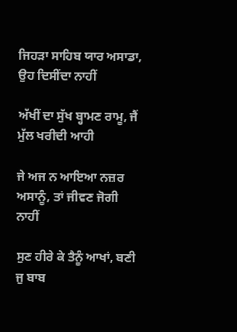ਜਿਹੜਾ ਸਾਹਿਬ ਯਾਰ ਅਸਾਡਾ, ਉਹ ਦਿਸੀਂਦਾ ਨਾਹੀਂ

ਅੱਖੀਂ ਦਾ ਸੁੱਖ ਬ੍ਹਾਮਣ ਰਾਮੂ, ਜੈਂ ਮੁੱਲ ਖਰੀਦੀ ਆਹੀ

ਜੇ ਅਜ ਨ ਆਇਆ ਨਜ਼ਰ ਅਸਾਨੂੰ, ਤਾਂ ਜੀਵਣ ਜੋਗੀ ਨਾਹੀਂ

ਸੁਣ ਹੀਰੇ ਕੇ ਤੈਨੂੰ ਆਖਾਂ, ਬਣੀ ਜੁ ਬਾਬ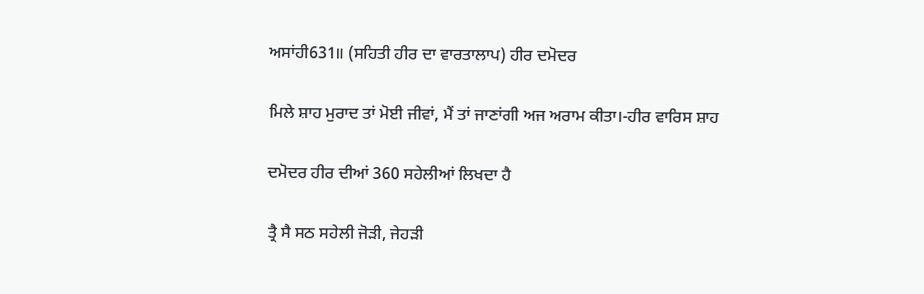ਅਸਾਂਹੀ631॥ (ਸਹਿਤੀ ਹੀਰ ਦਾ ਵਾਰਤਾਲਾਪ) ਹੀਰ ਦਮੋਦਰ

ਮਿਲੇ ਸ਼ਾਹ ਮੁਰਾਦ ਤਾਂ ਮੋਈ ਜੀਵਾਂ, ਮੈਂ ਤਾਂ ਜਾਣਾਂਗੀ ਅਜ ਅਰਾਮ ਕੀਤਾ।-ਹੀਰ ਵਾਰਿਸ ਸ਼ਾਹ

ਦਮੋਦਰ ਹੀਰ ਦੀਆਂ 360 ਸਹੇਲੀਆਂ ਲਿਖਦਾ ਹੈ

ਤ੍ਰੈ ਸੈ ਸਠ ਸਹੇਲੀ ਜੋੜੀ, ਜੇਹੜੀ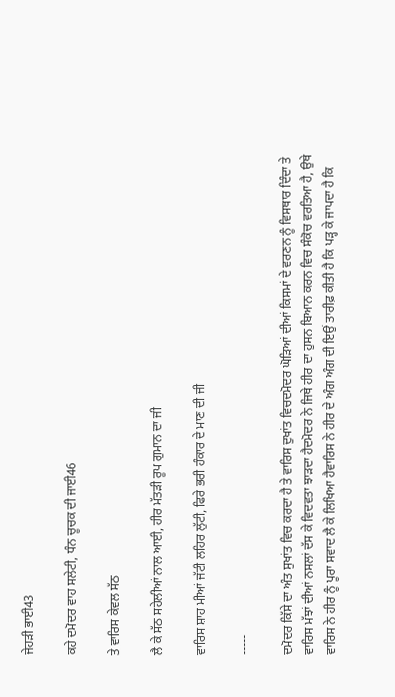ਜੇਹੜੀ ਭਾਈ43

ਕਹੇ ਦਮੋਦਰ ਵਾਹ ਸਲੇਟੀ, ਧੰਨ ਚੂਚਕ ਦੀ ਜਾਈ46

ਤੇ ਵਾਰਿਸ ਕੇਵਲ ਸੱਠ

ਲੈ ਕੇ ਸੱਠ ਸਹੇਲੀਆਂ ਨਾਲ ਆਈ, ਹੀਰ ਮੱਤੜੀ ਰੂਪ ਗੁਮਾਨ ਦਾ ਜੀ

ਵਾਰਿਸ ਸ਼ਾਹ ਮੀਆਂ ਜੱਟੀ ਲਹਿਰ ਲੁੱਟੀ, ਫਿਰੇ ਭਰੀ ਹੰਕਾਰ ਦੇ ਮਾਣ ਦੀ ਜੀ

-----

ਦਮੋਦਰ ਕਿੱਸੇ ਦਾ ਅੰਤ ਸੁਖਾਂਤ ਵਿਚ ਕਰਦਾ ਹੈ ਤੇ ਵਾਰਿਸ ਦੁਖਾਂਤ ਵਿਚਦਮੋਦਰ ਘੋੜਿਆਂ ਦੀਆਂ ਕਿਸਮਾਂ ਦੇ ਵਰਣਨ ਨੂੰ ਵਿਸਥਾਰ ਦਿੰਦਾ ਤੇ ਵਾਰਿਸ ਮੱਝਾਂ ਦੀਆਂ ਨਸਲਾਂ ਦੱਸ ਕੇ ਵਿਦਵਤਾ ਝਾੜਦਾ ਹੈਦਮੋਦਰ ਨੇ ਜਿਥੇ ਹੀਰ ਦਾ ਹੁਸਨ ਬਿਆਨ ਕਰਨ ਵਿਚ ਸੰਕੋਚ ਵਰਤਿਆ ਹੈ, ਉਥੇ ਵਾਰਿਸ ਨੇ ਹੀਰ ਨੂੰ ਪੂਰਾ ਸਵਾਦ ਲੈ ਕੇ ਲਿਖਿਆ ਹੈਵਾਰਿਸ ਨੇ ਹੀਰ ਦੇ ਅੰਗ ਅੰਗ ਦੀ ਇਉਂ ਤਾਰੀਫ਼ ਕੀਤੀ ਹੈ ਕਿ ਪੜ੍ਹ ਕੇ ਜਾਪਦਾ ਹੈ ਕਿ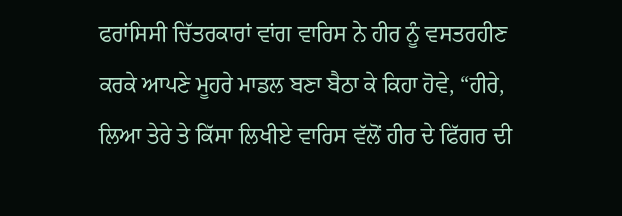ਫਰਾਂਸਿਸੀ ਚਿੱਤਰਕਾਰਾਂ ਵਾਂਗ ਵਾਰਿਸ ਨੇ ਹੀਰ ਨੂੰ ਵਸਤਰਹੀਣ ਕਰਕੇ ਆਪਣੇ ਮੂਹਰੇ ਮਾਡਲ ਬਣਾ ਬੈਠਾ ਕੇ ਕਿਹਾ ਹੋਵੇ, “ਹੀਰੇ, ਲਿਆ ਤੇਰੇ ਤੇ ਕਿੱਸਾ ਲਿਖੀਏ ਵਾਰਿਸ ਵੱਲੋਂ ਹੀਰ ਦੇ ਫਿੱਗਰ ਦੀ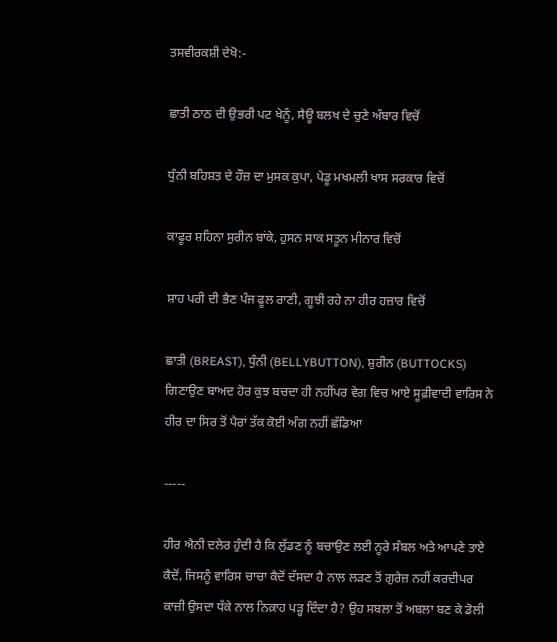ਤਸਵੀਰਕਸ਼ੀ ਦੇਖੋ:-

ਛਾਤੀ ਠਾਠ ਦੀ ਉਭਰੀ ਪਟ ਖੇਨੂੰ, ਸੈਊ ਬਲਖ ਦੇ ਚੁਣੇ ਅੰਬਾਰ ਵਿਚੋਂ

ਧੁੰਨੀ ਬਹਿਸ਼ਤ ਦੇ ਹੌਜ਼ ਦਾ ਮੁਸਕ ਕੁਪਾ, ਪੇਡੂ ਮਖਮਲੀ ਖਾਸ ਸਰਕਾਰ ਵਿਚੋਂ

ਕਾਫੂਰ ਸ਼ਹਿਨਾ ਸੁਰੀਨ ਬਾਂਕੇ, ਹੁਸਨ ਸਾਕ ਸਤੂਨ ਮੀਨਾਰ ਵਿਚੋਂ

ਸ਼ਾਹ ਪਰੀ ਦੀ ਭੈਣ ਪੰਜ ਫੂਲ ਰਾਣੀ, ਗੂਝੀ ਰਹੇ ਨਾ ਹੀਰ ਹਜ਼ਾਰ ਵਿਚੋਂ

ਛਾਤੀ (BREAST), ਧੁੰਨੀ (BELLYBUTTON), ਸ਼ੁਰੀਨ (BUTTOCKS) ਗਿਣਾਉਣ ਬਾਅਦ ਹੋਰ ਕੁਝ ਬਚਦਾ ਹੀ ਨਹੀਂਪਰ ਵੇਗ ਵਿਚ ਆਏ ਸੂਫ਼ੀਵਾਦੀ ਵਾਰਿਸ ਨੇ ਹੀਰ ਦਾ ਸਿਰ ਤੋਂ ਪੈਰਾਂ ਤੱਕ ਕੋਈ ਅੰਗ ਨਹੀਂ ਛੱਡਿਆ

-----

ਹੀਰ ਐਨੀ ਦਲੇਰ ਹੁੰਦੀ ਹੈ ਕਿ ਲੁੱਡਣ ਨੂੰ ਬਚਾਉਣ ਲਈ ਨੂਰੇ ਸੰਬਲ ਅਤੇ ਆਪਣੇ ਤਾਏ ਕੈਦੋਂ, ਜਿਸਨੂੰ ਵਾਰਿਸ ਚਾਚਾ ਕੈਦੋਂ ਦੱਸਦਾ ਹੈ ਨਾਲ ਲੜਣ ਤੋਂ ਗੁਰੇਜ਼ ਨਹੀਂ ਕਰਦੀਪਰ ਕਾਜ਼ੀ ਉਸਦਾ ਧੱਕੇ ਨਾਲ ਨਿਕ਼ਾਹ ਪੜ੍ਹ ਦਿੰਦਾ ਹੈ? ਉਹ ਸਬਲਾ ਤੋਂ ਅਬਲਾ ਬਣ ਕੇ ਡੋਲੀ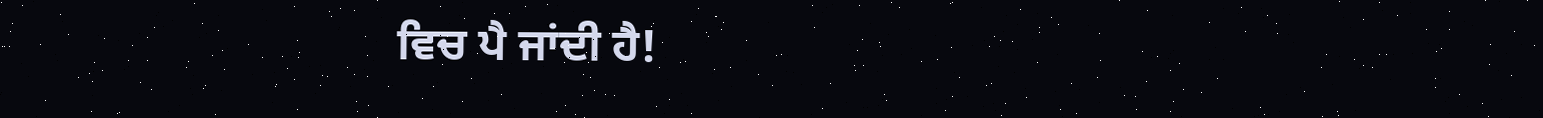ਵਿਚ ਪੈ ਜਾਂਦੀ ਹੈ!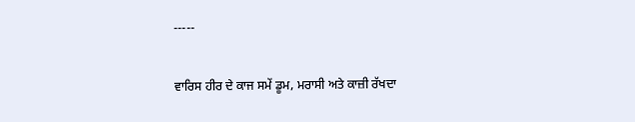-----

ਵਾਰਿਸ ਹੀਰ ਦੇ ਕਾਜ ਸਮੇਂ ਡੂਮ, ਮਰਾਸੀ ਅਤੇ ਕਾਜ਼ੀ ਰੱਖਦਾ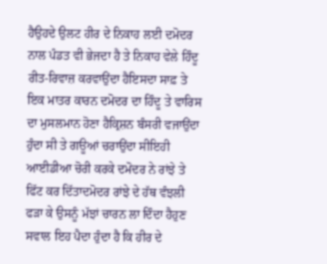ਹੈਉਹਦੇ ਉਲਟ ਹੀਰ ਦੇ ਨਿਕਾਹ ਲਈ ਦਮੋਦਰ ਨਾਲ ਪੰਡਤ ਵੀ ਭੇਜਦਾ ਹੈ ਤੇ ਨਿਕਾਹ ਵੇਲੇ ਹਿੰਦੂ ਰੀਤ-ਰਿਵਾਜ਼ ਕਰਵਾਉਂਦਾ ਹੈਇਸਦਾ ਸਾਫ਼ ਤੇ ਇਕ ਮਾਤਰ ਕਾਰਨ ਦਮੋਦਰ ਦਾ ਹਿੰਦੂ ਤੇ ਵਾਰਿਸ ਦਾ ਮੁਸਲਮਾਨ ਹੋਣਾ ਹੈਕ੍ਰਿਸ਼ਨ ਬੰਸਰੀ ਵਜਾਉਂਦਾ ਹੁੰਦਾ ਸੀ ਤੇ ਗਊਆਂ ਚਰਾਉਂਦਾ ਸੀਇਹੀ ਆਈਡੀਆ ਚੋਰੀ ਕਰਕੇ ਦਮੋਦਰ ਨੇ ਰਾਂਝੇ ਤੇ ਫਿੱਟ ਕਰ ਦਿੱਤਾਦਮੋਦਰ ਰਾਂਝੇ ਦੇ ਹੱਥ ਵੰਝਲੀ ਫੜਾ ਕੇ ਉਸਨੂੰ ਮੱਝਾਂ ਚਾਰਨ ਲਾ ਦਿੰਦਾ ਹੈਹੁਣ ਸਵਾਲ ਇਹ ਪੈਦਾ ਹੁੰਦਾ ਹੈ ਕਿ ਹੀਰ ਦੇ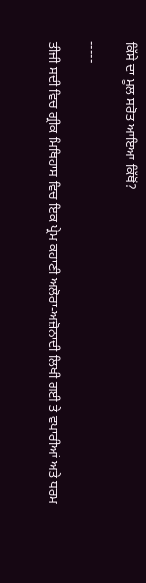ਕਿੱਸੇ ਦਾ ਮੂਲ ਸਰੋਤ ਆਇਆ ਕਿੱਥੋਂ?

-----

ਤੀਜੀ ਸਦੀ ਵਿਚ ਗ੍ਰੀਕ ਮਿਥਿਹਾਸ ਵਿਚ ਇਕ ਪ੍ਰੇਮ ਕਹਾਣੀ ਅਲੋਰਾ-ਅਜ਼ੋਨਾਦੀ ਲਿਖੀ ਗਈ ਤੇ ਵਪਾਰੀਆਂ ਅਤੇ ਧਰਮ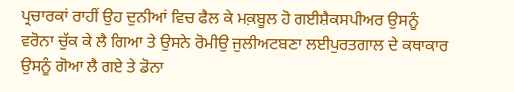ਪ੍ਰਚਾਰਕਾਂ ਰਾਹੀਂ ਉਹ ਦੁਨੀਆਂ ਵਿਚ ਫੈਲ ਕੇ ਮਕ਼ਬੂਲ ਹੋ ਗਈਸ਼ੈਕਸਪੀਅਰ ਉਸਨੂੰ ਵਰੋਨਾ ਚੁੱਕ ਕੇ ਲੈ ਗਿਆ ਤੇ ਉਸਨੇ ਰੋਮੀਉ ਜੁਲੀਅਟਬਣਾ ਲਈਪੁਰਤਗਾਲ ਦੇ ਕਥਾਕਾਰ ਉਸਨੂੰ ਗੋਆ ਲੈ ਗਏ ਤੇ ਡੋਨਾ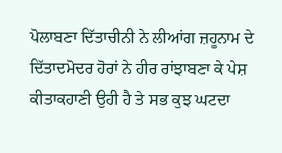ਪੋਲਾਬਣਾ ਦਿੱਤਾਚੀਨੀ ਨੇ ਲੀਆਂਗ ਜ਼ਹੂਨਾਮ ਦੇ ਦਿੱਤਾਦਮੋਦਰ ਹੋਰਾਂ ਨੇ ਹੀਰ ਰਾਂਝਾਬਣਾ ਕੇ ਪੇਸ਼ ਕੀਤਾਕਹਾਣੀ ਉਹੀ ਹੈ ਤੇ ਸਭ ਕੁਝ ਘਟਦਾ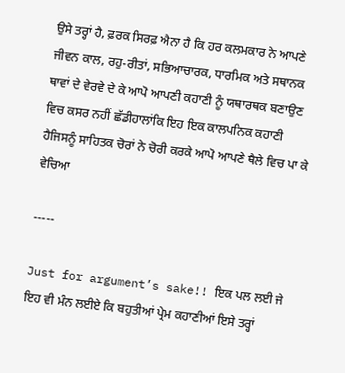ਉਸੇ ਤਰ੍ਹਾਂ ਹੈ, ਫ਼ਰਕ ਸਿਰਫ਼ ਐਨਾ ਹੈ ਕਿ ਹਰ ਕਲਮਕਾਰ ਨੇ ਆਪਣੇ ਜੀਵਨ ਕਾਲ, ਰਹੁ-ਰੀਤਾਂ, ਸਭਿਆਚਾਰਕ, ਧਾਰਮਿਕ ਅਤੇ ਸਥਾਨਕ ਥਾਵਾਂ ਦੇ ਵੇਰਵੇ ਦੇ ਕੇ ਆਪੋ ਆਪਣੀ ਕਹਾਣੀ ਨੂੰ ਯਥਾਰਥਕ ਬਣਾਉਣ ਵਿਚ ਕਸਰ ਨਹੀਂ ਛੱਡੀਹਾਲਾਂਕਿ ਇਹ ਇਕ ਕਾਲਪਨਿਕ ਕਹਾਣੀ ਹੈਜਿਸਨੂੰ ਸਾਹਿਤਕ ਚੋਰਾਂ ਨੇ ਚੋਰੀ ਕਰਕੇ ਆਪੋ ਆਪਣੇ ਥੈਲੇ ਵਿਚ ਪਾ ਕੇ ਵੇਚਿਆ

-----

Just for argument’s sake!! ਇਕ ਪਲ ਲਈ ਜੇ ਇਹ ਵੀ ਮੰਨ ਲਈਏ ਕਿ ਬਹੁਤੀਆਂ ਪ੍ਰੇਮ ਕਹਾਣੀਆਂ ਇਸੇ ਤਰ੍ਹਾਂ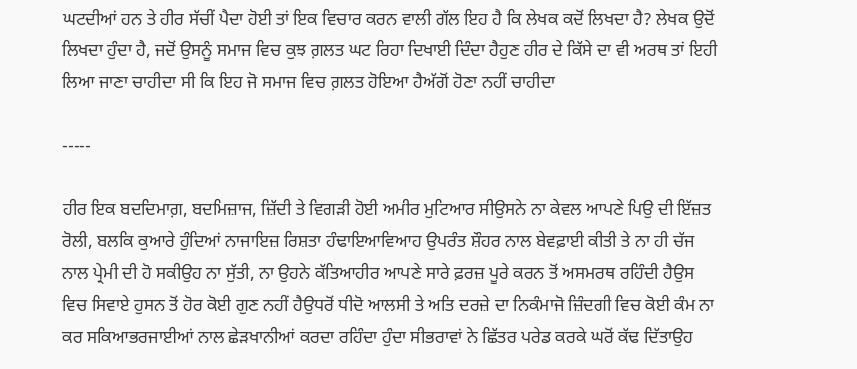ਘਟਦੀਆਂ ਹਨ ਤੇ ਹੀਰ ਸੱਚੀਂ ਪੈਦਾ ਹੋਈ ਤਾਂ ਇਕ ਵਿਚਾਰ ਕਰਨ ਵਾਲੀ ਗੱਲ ਇਹ ਹੈ ਕਿ ਲੇਖਕ ਕਦੋਂ ਲਿਖਦਾ ਹੈ? ਲੇਖਕ ਉਦੋਂ ਲਿਖਦਾ ਹੁੰਦਾ ਹੈ, ਜਦੋਂ ਉਸਨੂੰ ਸਮਾਜ ਵਿਚ ਕੁਝ ਗ਼ਲਤ ਘਟ ਰਿਹਾ ਦਿਖਾਈ ਦਿੰਦਾ ਹੈਹੁਣ ਹੀਰ ਦੇ ਕਿੱਸੇ ਦਾ ਵੀ ਅਰਥ ਤਾਂ ਇਹੀ ਲਿਆ ਜਾਣਾ ਚਾਹੀਦਾ ਸੀ ਕਿ ਇਹ ਜੋ ਸਮਾਜ ਵਿਚ ਗ਼ਲਤ ਹੋਇਆ ਹੈਅੱਗੋਂ ਹੋਣਾ ਨਹੀਂ ਚਾਹੀਦਾ

-----

ਹੀਰ ਇਕ ਬਦਦਿਮਾਗ਼, ਬਦਮਿਜ਼ਾਜ, ਜ਼ਿੱਦੀ ਤੇ ਵਿਗੜੀ ਹੋਈ ਅਮੀਰ ਮੁਟਿਆਰ ਸੀਉਸਨੇ ਨਾ ਕੇਵਲ ਆਪਣੇ ਪਿਉ ਦੀ ਇੱਜ਼ਤ ਰੋਲੀ, ਬਲਕਿ ਕੁਆਰੇ ਹੁੰਦਿਆਂ ਨਾਜਾਇਜ਼ ਰਿਸ਼ਤਾ ਹੰਢਾਇਆਵਿਆਹ ਉਪਰੰਤ ਸ਼ੌਹਰ ਨਾਲ ਬੇਵਫ਼ਾਈ ਕੀਤੀ ਤੇ ਨਾ ਹੀ ਚੱਜ ਨਾਲ ਪ੍ਰੇਮੀ ਦੀ ਹੋ ਸਕੀਉਹ ਨਾ ਸੁੱਤੀ, ਨਾ ਉਹਨੇ ਕੱਤਿਆਹੀਰ ਆਪਣੇ ਸਾਰੇ ਫ਼ਰਜ਼ ਪੂਰੇ ਕਰਨ ਤੋਂ ਅਸਮਰਥ ਰਹਿੰਦੀ ਹੈਉਸ ਵਿਚ ਸਿਵਾਏ ਹੁਸਨ ਤੋਂ ਹੋਰ ਕੋਈ ਗੁਣ ਨਹੀਂ ਹੈਉਧਰੋਂ ਧੀਦੋ ਆਲਸੀ ਤੇ ਅਤਿ ਦਰਜ਼ੇ ਦਾ ਨਿਕੰਮਾਜੋ ਜ਼ਿੰਦਗੀ ਵਿਚ ਕੋਈ ਕੰਮ ਨਾ ਕਰ ਸਕਿਆਭਰਜਾਈਆਂ ਨਾਲ ਛੇੜਖਾਨੀਆਂ ਕਰਦਾ ਰਹਿੰਦਾ ਹੁੰਦਾ ਸੀਭਰਾਵਾਂ ਨੇ ਛਿੱਤਰ ਪਰੇਡ ਕਰਕੇ ਘਰੋਂ ਕੱਢ ਦਿੱਤਾਉਹ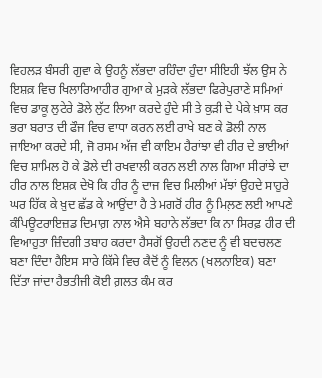ਵਿਹਲੜ ਬੰਸਰੀ ਗੁਵਾ ਕੇ ਉਹਨੂੰ ਲੱਭਦਾ ਰਹਿੰਦਾ ਹੁੰਦਾ ਸੀਇਹੀ ਝੱਲ ਉਸ ਨੇ ਇਸ਼ਕ਼ ਵਿਚ ਖਿਲਾਰਿਆਹੀਰ ਗੁਆ ਕੇ ਮੁੜਕੇ ਲੱਭਦਾ ਫਿਰੇਪੁਰਾਣੇ ਸਮਿਆਂ ਵਿਚ ਡਾਕੂ ਲੁਟੇਰੇ ਡੋਲੇ ਲੁੱਟ ਲਿਆ ਕਰਦੇ ਹੁੰਦੇ ਸੀ ਤੇ ਕੁੜੀ ਦੇ ਪੇਕੇ ਖ਼ਾਸ ਕਰ ਭਰਾ ਬਰਾਤ ਦੀ ਫੌਜ ਵਿਚ ਵਾਧਾ ਕਰਨ ਲਈ ਰਾਖੇ ਬਣ ਕੇ ਡੋਲੀ ਨਾਲ ਜਾਇਆ ਕਰਦੇ ਸੀ, ਜੋ ਰਸਮ ਅੱਜ ਵੀ ਕਾਇਮ ਹੈਰਾਂਝਾ ਵੀ ਹੀਰ ਦੇ ਭਾਈਆਂ ਵਿਚ ਸ਼ਾਮਿਲ ਹੋ ਕੇ ਡੋਲੇ ਦੀ ਰਖਵਾਲੀ ਕਰਨ ਲਈ ਨਾਲ ਗਿਆ ਸੀਰਾਂਝੇ ਦਾ ਹੀਰ ਨਾਲ ਇਸ਼ਕ਼ ਦੇਖੋ ਕਿ ਹੀਰ ਨੂੰ ਦਾਜ ਵਿਚ ਮਿਲੀਆਂ ਮੱਝਾਂ ਉਹਦੇ ਸਾਹੁਰੇ ਘਰ ਹਿੱਕ ਕੇ ਖ਼ੁਦ ਛੱਡ ਕੇ ਆਉਂਦਾ ਹੈ ਤੇ ਮਗਰੋਂ ਹੀਰ ਨੂੰ ਮਿਲ਼ਣ ਲਈ ਆਪਣੇ ਕੰਪਿਊਟਰਾਇਜ਼ਡ ਦਿਮਾਗ਼ ਨਾਲ ਐਸੇ ਬਹਾਨੇ ਲੱਭਦਾ ਕਿ ਨਾ ਸਿਰਫ਼ ਹੀਰ ਦੀ ਵਿਆਹੁਤਾ ਜ਼ਿੰਦਗੀ ਤਬਾਹ ਕਰਦਾ ਹੈਸਗੋਂ ਉਹਦੀ ਨਣਦ ਨੂੰ ਵੀ ਬਦਚਲਣ ਬਣਾ ਦਿੰਦਾ ਹੈਇਸ ਸਾਰੇ ਕਿੱਸੇ ਵਿਚ ਕੈਦੋਂ ਨੂੰ ਵਿਲਨ (ਖਲਨਾਇਕ) ਬਣਾ ਦਿੱਤਾ ਜਾਂਦਾ ਹੈਭਤੀਜੀ ਕੋਈ ਗ਼ਲਤ ਕੰਮ ਕਰ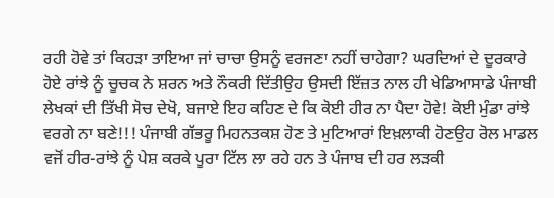ਰਹੀ ਹੋਵੇ ਤਾਂ ਕਿਹੜਾ ਤਾਇਆ ਜਾਂ ਚਾਚਾ ਉਸਨੂੰ ਵਰਜਣਾ ਨਹੀਂ ਚਾਹੇਗਾ? ਘਰਦਿਆਂ ਦੇ ਦੂਰਕਾਰੇ ਹੋਏ ਰਾਂਝੇ ਨੂੰ ਚੂਚਕ ਨੇ ਸ਼ਰਨ ਅਤੇ ਨੌਕਰੀ ਦਿੱਤੀਉਹ ਉਸਦੀ ਇੱਜ਼ਤ ਨਾਲ ਹੀ ਖੇਡਿਆਸਾਡੇ ਪੰਜਾਬੀ ਲੇਖਕਾਂ ਦੀ ਤਿੱਖੀ ਸੋਚ ਦੇਖੋ, ਬਜਾਏ ਇਹ ਕਹਿਣ ਦੇ ਕਿ ਕੋਈ ਹੀਰ ਨਾ ਪੈਦਾ ਹੋਵੇ! ਕੋਈ ਮੁੰਡਾ ਰਾਂਝੇ ਵਰਗੇ ਨਾ ਬਣੇ!!! ਪੰਜਾਬੀ ਗੱਭਰੂ ਮਿਹਨਤਕਸ਼ ਹੋਣ ਤੇ ਮੁਟਿਆਰਾਂ ਇਖ਼ਲਾਕੀ ਹੋਣਉਹ ਰੋਲ ਮਾਡਲ ਵਜੋਂ ਹੀਰ-ਰਾਂਝੇ ਨੂੰ ਪੇਸ਼ ਕਰਕੇ ਪੂਰਾ ਟਿੱਲ ਲਾ ਰਹੇ ਹਨ ਤੇ ਪੰਜਾਬ ਦੀ ਹਰ ਲੜਕੀ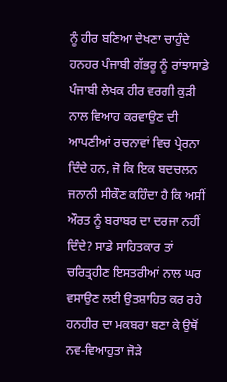ਨੂੰ ਹੀਰ ਬਣਿਆ ਦੇਖਣਾ ਚਾਹੁੰਦੇ ਹਨਹਰ ਪੰਜਾਬੀ ਗੱਭਰੂ ਨੂੰ ਰਾਂਝਾਸਾਡੇ ਪੰਜਾਬੀ ਲੇਖਕ ਹੀਰ ਵਰਗੀ ਕੁੜੀ ਨਾਲ ਵਿਆਹ ਕਰਵਾਉਣ ਦੀ ਆਪਣੀਆਂ ਰਚਨਾਵਾਂ ਵਿਚ ਪ੍ਰੇਰਨਾ ਦਿੰਦੇ ਹਨ, ਜੋ ਕਿ ਇਕ ਬਦਚਲਨ ਜਨਾਨੀ ਸੀਕੌਣ ਕਹਿੰਦਾ ਹੈ ਕਿ ਅਸੀਂ ਔਰਤ ਨੂੰ ਬਰਾਬਰ ਦਾ ਦਰਜਾ ਨਹੀਂ ਦਿੰਦੇ? ਸਾਡੇ ਸਾਹਿਤਕਾਰ ਤਾਂ ਚਰਿਤ੍ਰਹੀਣ ਇਸਤਰੀਆਂ ਨਾਲ ਘਰ ਵਸਾਉਣ ਲਈ ਉਤਸ਼ਾਹਿਤ ਕਰ ਰਹੇ ਹਨਹੀਰ ਦਾ ਮਕਬਰਾ ਬਣਾ ਕੇ ਉਥੋਂ ਨਵ-ਵਿਆਹੁਤਾ ਜੋੜੇ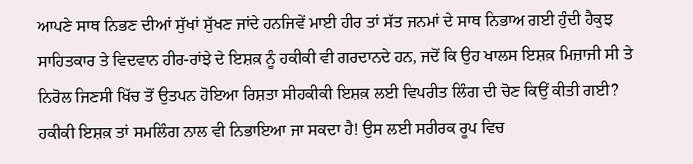ਆਪਣੇ ਸਾਥ ਨਿਭਣ ਦੀਆਂ ਸੁੱਖਾਂ ਸੁੱਖਣ ਜਾਂਦੇ ਹਨਜਿਵੇਂ ਮਾਈ ਹੀਰ ਤਾਂ ਸੱਤ ਜਨਮਾਂ ਦੇ ਸਾਥ ਨਿਭਾਅ ਗਈ ਹੁੰਦੀ ਹੈਕੁਝ ਸਾਹਿਤਕਾਰ ਤੇ ਵਿਦਵਾਨ ਹੀਰ-ਰਾਂਝੇ ਦੇ ਇਸ਼ਕ਼ ਨੂੰ ਹਕੀਕੀ ਵੀ ਗਰਦਾਨਦੇ ਹਨ, ਜਦੋਂ ਕਿ ਉਹ ਖਾਲਸ ਇਸ਼ਕ਼ ਮਿਜ਼ਾਜੀ ਸੀ ਤੇ ਨਿਰੋਲ ਜਿਣਸੀ ਖਿੱਚ ਤੋਂ ਉਤਪਨ ਹੋਇਆ ਰਿਸ਼ਤਾ ਸੀਹਕੀਕੀ ਇਸ਼ਕ਼ ਲਈ ਵਿਪਰੀਤ ਲਿੰਗ ਦੀ ਚੋਣ ਕਿਉਂ ਕੀਤੀ ਗਈ? ਹਕੀਕੀ ਇਸ਼ਕ਼ ਤਾਂ ਸਮਲਿੰਗ ਨਾਲ ਵੀ ਨਿਭਾਇਆ ਜਾ ਸਕਦਾ ਹੈ! ਉਸ ਲਈ ਸਰੀਰਕ ਰੂਪ ਵਿਚ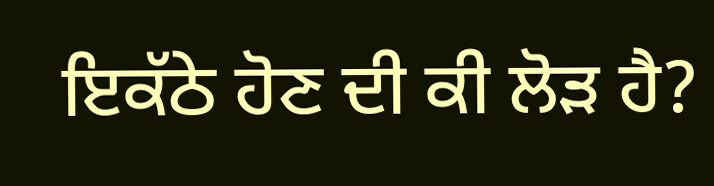ਇਕੱਠੇ ਹੋਣ ਦੀ ਕੀ ਲੋੜ ਹੈ?